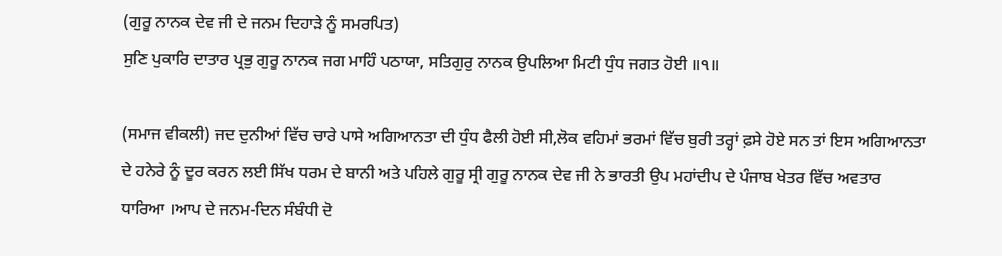(ਗੁਰੂ ਨਾਨਕ ਦੇਵ ਜੀ ਦੇ ਜਨਮ ਦਿਹਾੜੇ ਨੂੰ ਸਮਰਪਿਤ)
ਸੁਣਿ ਪੁਕਾਰਿ ਦਾਤਾਰ ਪ੍ਰਭੁ ਗੁਰੂ ਨਾਨਕ ਜਗ ਮਾਹਿੰ ਪਠਾਯਾ, ਸਤਿਗੁਰੁ ਨਾਨਕ ਉਪਲਿਆ ਮਿਟੀ ਧੁੰਧ ਜਗਤ ਹੋਈ ॥੧॥

(ਸਮਾਜ ਵੀਕਲੀ) ਜਦ ਦੁਨੀਆਂ ਵਿੱਚ ਚਾਰੇ ਪਾਸੇ ਅਗਿਆਨਤਾ ਦੀ ਧੁੰਧ ਫੈਲੀ ਹੋਈ ਸੀ,ਲੋਕ ਵਹਿਮਾਂ ਭਰਮਾਂ ਵਿੱਚ ਬੁਰੀ ਤਰ੍ਹਾਂ ਫ਼ਸੇ ਹੋਏ ਸਨ ਤਾਂ ਇਸ ਅਗਿਆਨਤਾ ਦੇ ਹਨੇਰੇ ਨੂੰ ਦੂਰ ਕਰਨ ਲਈ ਸਿੱਖ ਧਰਮ ਦੇ ਬਾਨੀ ਅਤੇ ਪਹਿਲੇ ਗੁਰੂ ਸ੍ਰੀ ਗੁਰੂ ਨਾਨਕ ਦੇਵ ਜੀ ਨੇ ਭਾਰਤੀ ਉਪ ਮਹਾਂਦੀਪ ਦੇ ਪੰਜਾਬ ਖੇਤਰ ਵਿੱਚ ਅਵਤਾਰ ਧਾਰਿਆ ।ਆਪ ਦੇ ਜਨਮ-ਦਿਨ ਸੰਬੰਧੀ ਦੋ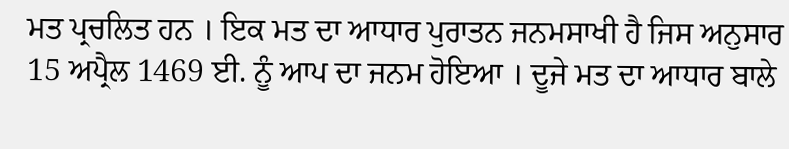ਮਤ ਪ੍ਰਚਲਿਤ ਹਨ । ਇਕ ਮਤ ਦਾ ਆਧਾਰ ਪੁਰਾਤਨ ਜਨਮਸਾਖੀ ਹੈ ਜਿਸ ਅਨੁਸਾਰ 15 ਅਪ੍ਰੈਲ 1469 ਈ. ਨੂੰ ਆਪ ਦਾ ਜਨਮ ਹੋਇਆ । ਦੂਜੇ ਮਤ ਦਾ ਆਧਾਰ ਬਾਲੇ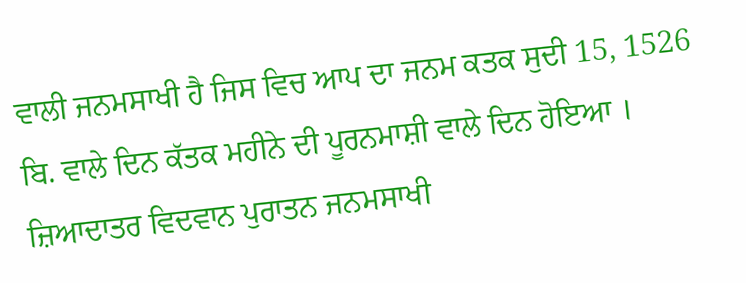ਵਾਲੀ ਜਨਮਸਾਖੀ ਹੈ ਜਿਸ ਵਿਚ ਆਪ ਦਾ ਜਨਮ ਕਤਕ ਸੁਦੀ 15, 1526 ਬਿ. ਵਾਲੇ ਦਿਨ ਕੱਤਕ ਮਹੀਨੇ ਦੀ ਪੂਰਨਮਾਸ਼ੀ ਵਾਲੇ ਦਿਨ ਹੋਇਆ । ਜ਼ਿਆਦਾਤਰ ਵਿਦਵਾਨ ਪੁਰਾਤਨ ਜਨਮਸਾਖੀ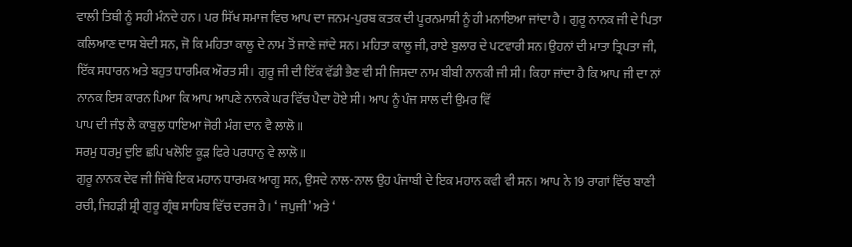ਵਾਲੀ ਤਿਥੀ ਨੂੰ ਸਹੀ ਮੰਨਦੇ ਹਨ । ਪਰ ਸਿੱਖ ਸਮਾਜ ਵਿਚ ਆਪ ਦਾ ਜਨਮ-ਪੁਰਬ ਕਤਕ ਦੀ ਪੂਰਨਮਾਸ਼ੀ ਨੂੰ ਹੀ ਮਨਾਇਆ ਜਾਂਦਾ ਹੈ । ਗੁਰੂ ਨਾਨਕ ਜੀ ਦੇ ਪਿਤਾ ਕਲਿਆਣ ਦਾਸ ਬੇਦੀ ਸਨ, ਜੋ ਕਿ ਮਹਿਤਾ ਕਾਲੂ ਦੇ ਨਾਮ ਤੋਂ ਜਾਣੇ ਜਾਂਦੇ ਸਨ। ਮਹਿਤਾ ਕਾਲੂ ਜੀ, ਰਾਏ ਬੁਲਾਰ ਦੇ ਪਟਵਾਰੀ ਸਨ।ਉਹਨਾਂ ਦੀ ਮਾਤਾ ਤ੍ਰਿਪਤਾ ਜੀ, ਇੱਕ ਸਧਾਰਨ ਅਤੇ ਬਹੁਤ ਧਾਰਮਿਕ ਔਰਤ ਸੀ। ਗੁਰੂ ਜੀ ਦੀ ਇੱਕ ਵੱਡੀ ਭੈਣ ਵੀ ਸੀ ਜਿਸਦਾ ਨਾਮ ਬੀਬੀ ਨਾਨਕੀ ਜੀ ਸੀ। ਕਿਹਾ ਜਾਂਦਾ ਹੈ ਕਿ ਆਪ ਜੀ ਦਾ ਨਾਂ ਨਾਨਕ ਇਸ ਕਾਰਨ ਪਿਆ ਕਿ ਆਪ ਆਪਣੇ ਨਾਨਕੇ ਘਰ ਵਿੱਚ ਪੈਦਾ ਹੋਏ ਸੀ। ਆਪ ਨੂੰ ਪੰਜ ਸਾਲ ਦੀ ਉਮਰ ਵਿੱ
ਪਾਪ ਦੀ ਜੰਝ ਲੈ ਕਾਬੁਲੁ ਧਾਇਆ ਜੋਰੀ ਮੰਗ ਦਾਨ ਵੈ ਲਾਲੋ ॥
ਸਰਮੁ ਧਰਮੁ ਦੁਇ ਛਪਿ ਖਲੋਇ ਕੂੜ ਫਿਰੇ ਪਰਧਾਨੁ ਵੇ ਲਾਲੋ ॥
ਗੁਰੂ ਨਾਨਕ ਦੇਵ ਜੀ ਜਿੱਥੇ ਇਕ ਮਹਾਨ ਧਾਰਮਕ ਆਗੂ ਸਨ, ਉਸਦੇ ਨਾਲ-ਨਾਲ ਉਹ ਪੰਜਾਬੀ ਦੇ ਇਕ ਮਹਾਨ ਕਵੀ ਵੀ ਸਨ। ਆਪ ਨੇ 19 ਰਾਗਾਂ ਵਿੱਚ ਬਾਣੀ ਰਚੀ, ਜਿਹੜੀ ਸ਼੍ਰੀ ਗੁਰੂ ਗ੍ਰੰਥ ਸਾਹਿਬ ਵਿੱਚ ਦਰਜ ਹੈ। ‘ ਜਪੁਜੀ’ ਅਤੇ ‘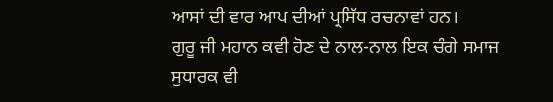ਆਸਾਂ ਦੀ ਵਾਰ ਆਪ ਦੀਆਂ ਪ੍ਰਸਿੱਧ ਰਚਨਾਵਾਂ ਹਨ।
ਗੁਰੂ ਜੀ ਮਹਾਨ ਕਵੀ ਹੋਣ ਦੇ ਨਾਲ-ਨਾਲ ਇਕ ਚੰਗੇ ਸਮਾਜ ਸੁਧਾਰਕ ਵੀ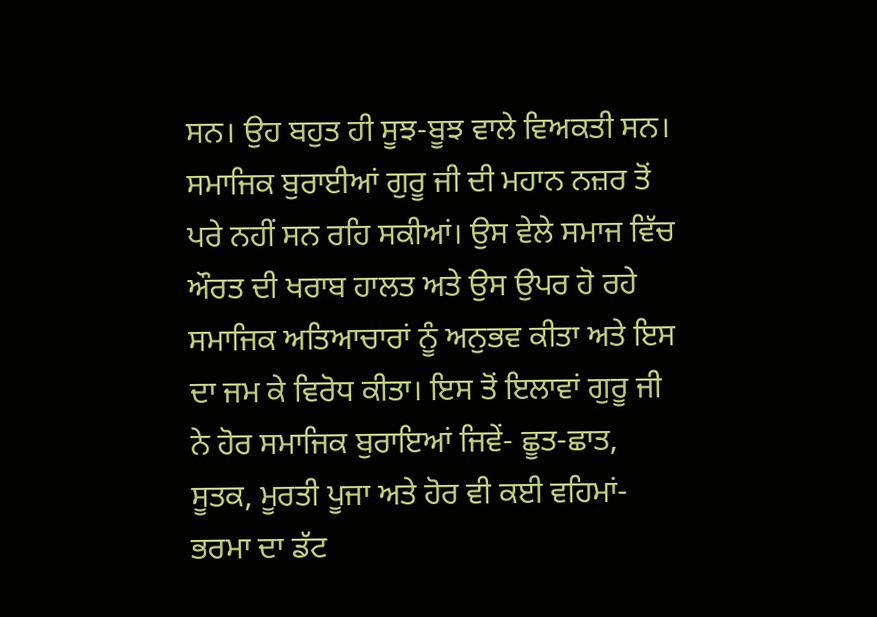ਸਨ। ਉਹ ਬਹੁਤ ਹੀ ਸੂਝ-ਬੂਝ ਵਾਲੇ ਵਿਅਕਤੀ ਸਨ। ਸਮਾਜਿਕ ਬੁਰਾਈਆਂ ਗੁਰੂ ਜੀ ਦੀ ਮਹਾਨ ਨਜ਼ਰ ਤੋਂ ਪਰੇ ਨਹੀਂ ਸਨ ਰਹਿ ਸਕੀਆਂ। ਉਸ ਵੇਲੇ ਸਮਾਜ ਵਿੱਚ ਔਰਤ ਦੀ ਖਰਾਬ ਹਾਲਤ ਅਤੇ ਉਸ ਉਪਰ ਹੋ ਰਹੇ ਸਮਾਜਿਕ ਅਤਿਆਚਾਰਾਂ ਨੂੰ ਅਨੁਭਵ ਕੀਤਾ ਅਤੇ ਇਸ ਦਾ ਜਮ ਕੇ ਵਿਰੋਧ ਕੀਤਾ। ਇਸ ਤੋਂ ਇਲਾਵਾਂ ਗੁਰੂ ਜੀ ਨੇ ਹੋਰ ਸਮਾਜਿਕ ਬੁਰਾਇਆਂ ਜਿਵੇਂ- ਛੂਤ-ਛਾਤ, ਸੂਤਕ, ਮੂਰਤੀ ਪੂਜਾ ਅਤੇ ਹੋਰ ਵੀ ਕਈ ਵਹਿਮਾਂ-ਭਰਮਾ ਦਾ ਡੱਟ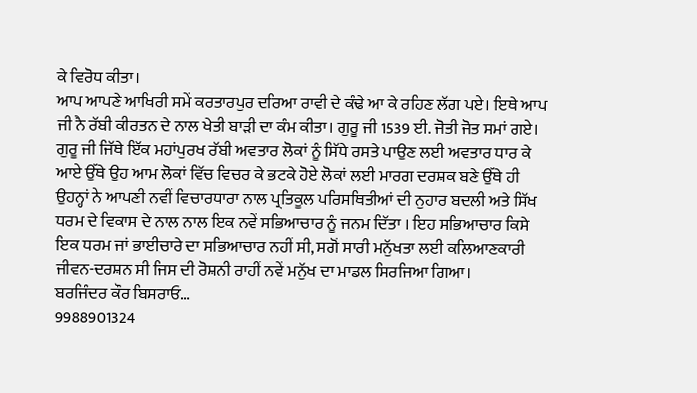ਕੇ ਵਿਰੋਧ ਕੀਤਾ।
ਆਪ ਆਪਣੇ ਆਖਿਰੀ ਸਮੇਂ ਕਰਤਾਰਪੁਰ ਦਰਿਆ ਰਾਵੀ ਦੇ ਕੰਢੇ ਆ ਕੇ ਰਹਿਣ ਲੱਗ ਪਏ। ਇਥੇ ਆਪ ਜੀ ਨੈ ਰੱਬੀ ਕੀਰਤਨ ਦੇ ਨਾਲ ਖੇਤੀ ਬਾੜੀ ਦਾ ਕੰਮ ਕੀਤਾ। ਗੁਰੂ ਜੀ 1539 ਈ. ਜੋਤੀ ਜੋਤ ਸਮਾਂ ਗਏ।
ਗੁਰੂ ਜੀ ਜਿੱਥੇ ਇੱਕ ਮਹਾਂਪੁਰਖ ਰੱਬੀ ਅਵਤਾਰ ਲੋਕਾਂ ਨੂੰ ਸਿੱਧੇ ਰਸਤੇ ਪਾਉਣ ਲਈ ਅਵਤਾਰ ਧਾਰ ਕੇ ਆਏ ਉੱਥੇ ਉਹ ਆਮ ਲੋਕਾਂ ਵਿੱਚ ਵਿਚਰ ਕੇ ਭਟਕੇ ਹੋਏ ਲੋਕਾਂ ਲਈ ਮਾਰਗ ਦਰਸ਼ਕ ਬਣੇ ਉੱਥੇ ਹੀ ਉਹਨ੍ਹਾਂ ਨੇ ਆਪਣੀ ਨਵੀਂ ਵਿਚਾਰਧਾਰਾ ਨਾਲ ਪ੍ਰਤਿਕੂਲ ਪਰਿਸਥਿਤੀਆਂ ਦੀ ਨੁਹਾਰ ਬਦਲੀ ਅਤੇ ਸਿੱਖ ਧਰਮ ਦੇ ਵਿਕਾਸ ਦੇ ਨਾਲ ਨਾਲ ਇਕ ਨਵੇਂ ਸਭਿਆਚਾਰ ਨੂੰ ਜਨਮ ਦਿੱਤਾ । ਇਹ ਸਭਿਆਚਾਰ ਕਿਸੇ ਇਕ ਧਰਮ ਜਾਂ ਭਾਈਚਾਰੇ ਦਾ ਸਭਿਆਚਾਰ ਨਹੀਂ ਸੀ, ਸਗੋਂ ਸਾਰੀ ਮਨੁੱਖਤਾ ਲਈ ਕਲਿਆਣਕਾਰੀ ਜੀਵਨ-ਦਰਸ਼ਨ ਸੀ ਜਿਸ ਦੀ ਰੋਸ਼ਨੀ ਰਾਹੀਂ ਨਵੇਂ ਮਨੁੱਖ ਦਾ ਮਾਡਲ ਸਿਰਜਿਆ ਗਿਆ।
ਬਰਜਿੰਦਰ ਕੌਰ ਬਿਸਰਾਓ…
9988901324